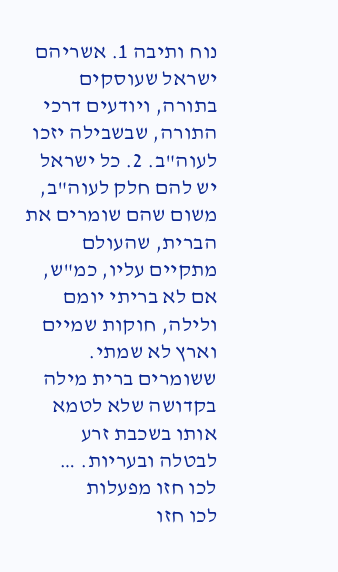נוח ותיבה 1. אשריהם ישראל שעוסקים בתורה, ויודעים דרכי התורה, שבשבילה יזכו לעוה"ב. 2. כל ישראל יש להם חלק לעוה"ב, משום שהם שומרים את הברית, שהעולם מתקיים עליו, כמ"ש, אם לא בריתי יומם ולילה, חוקות שמיים וארץ לא שמתי. ששומרים ברית מילה בקדושה שלא לטמא אותו בשכבת זרע לבטלה ובעריות. …
לכו חזו מפעלות
לכו חזו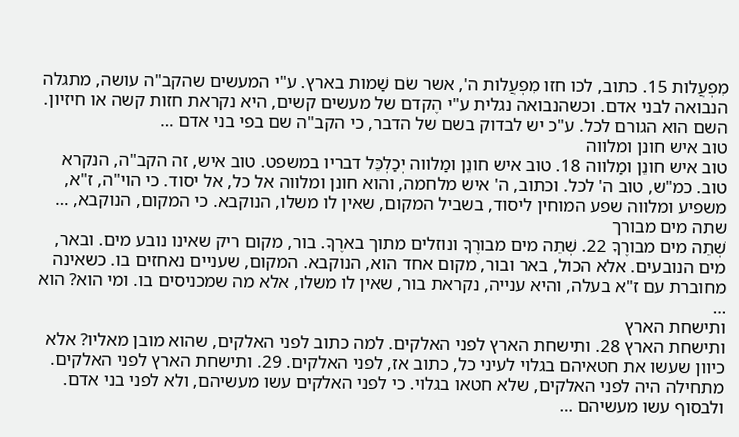מִפְעֲלות 15. כתוב, לכו חזו מִפְעֲלות ה', אשר שֹם שַׁמות בארץ. ע"י המעשים שהקב"ה עושה, מתגלה הנבואה לבני אדם. וכשהנבואה נגלית ע"י הֶקדם של מעשים קשים, היא נקראת חזות קשה או חיזיון. השם הוא הגורם לכל. ע"כ יש לבדוק בשם של הדבר, כי הקב"ה שם בפי בני אדם …
טוב איש חונן ומלווה
טוב איש חונֵן ומַלווה 18. טוב איש חונֵן ומַלווה יְכַלְכֵּל דבריו במשפט. טוב איש, זה הקב"ה, הנקרא טוב. כמ"ש, טוב ה' לכל. וכתוב, ה' איש מלחמה, והוא חונן ומלווה אל כל, אל יסוד. כי הוי"ה, ז"א, משפיע ומלווה שפע המוחין ליסוד, בשביל המקום, שאין לו משלו, הנוקבא. כי המקום, הנוקבא, …
שתה מים מבורך
שְׁתֵה מים מבורֶךָ 22. שְׁתֵה מים מבורֶךָ ונוזלים מתוך בארֶךָ. בור, מקום ריק שאינו נובע מים. ובאר, מים הנובעים. אלא הכול, באר ובור, מקום אחד הוא, הנוקבא. המקום, שעניים נאחזים בו. כשאינה מחוברת עם ז"א בעלה, והיא ענייה, נקראת בור, שאין לו משלו, אלא מה שמכניסים בו. ומי הוא? הוא …
ותישחת הארץ
ותישחת הארץ 28. ותישחת הארץ לפני האלקים. למה כתוב לפני האלקים, שהוא מובן מאליו? אלא כיוון שעשו את חטאיהם בגלוי לעיני כל, כתוב אז, לפני האלקים. 29. ותישחת הארץ לפני האלקים. מתחילה היה לפני האלקים, שלא חטאו בגלוי. כי לפני האלקים עשו מעשיהם, ולא לפני בני אדם. ולבסוף עשו מעשיהם …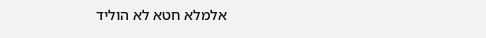אלמלא חטא לא הוליד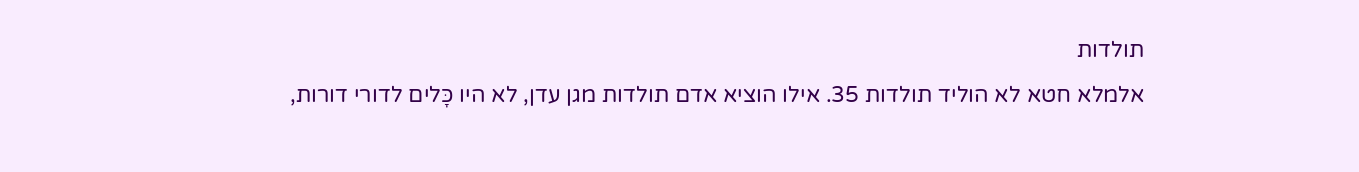תולדות
אלמלא חטא לא הוליד תולדות 35. אילו הוציא אדם תולדות מגן עדן, לא היו כָּלים לדורי דורות,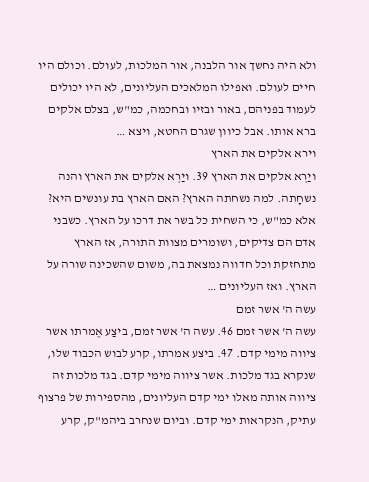ולא היה נחשך אור הלבנה, אור המלכות, לעולם. וכולם היו חיים לעולם. ואפילו המלאכים העליונים, לא היו יכולים לעמוד בפניהם, באור ובזיו ובחכמה, כמ"ש, בצלם אלקים ברא אותו. אבל כיוון שגרם החטא, ויצא …
וירא אלקים את הארץ
ויַרְא אלקים את הארץ 39. ויַרְא אלקים את הארץ והנה נשחָתה. למה נשחתה הארץ? האם הארץ בת עונשים היא? אלא כמ"ש, כי השחית כל בשר את דרכו על הארץ. כשבני אדם הם צדיקים, ושומרים מצוות התורה, אז הארץ מתחזקת וכל חדווה נמצאת בה, משום שהשכינה שורה על הארץ. ואז העליונים …
עשה ה' אשר זמם
עשה ה' אשר זמם 46. עשה ה' אשר זמם, ביצַע אֶמרתו אשר ציווה מימי קדם. 47. ביצע אמרתו, קרע לבוש הכבוד שלו, שנקרא בגד מלכות. אשר ציווה מימי קדם. בגד מלכות זה ציווה אותה מאלו ימי קדם העליונים, מהספירות של פרצוף עתיק, הנקראות ימי קדם. וביום שנחרב ביהמ"ק, קרע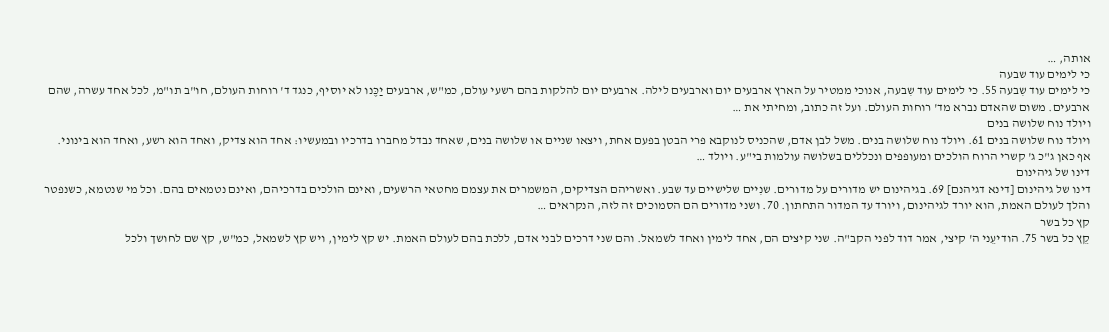אותה, …
כי לימים עוד שבעה
כי לימים עוד שִבעה 55. כי לימים עוד שִבעה, אנוכי ממטיר על הארץ ארבעים יום וארבעים לילה. ארבעים יום להלקות בהם רשעי עולם, כמ"ש, ארבעים יַכֶּנו לא יוסיף, כנגד ד' רוחות העולם, חו"ב תו"מ, לכל אחד עשרה, שהם ארבעים. משום שהאדם נברא מד' רוחות העולם. ועל זה כתוב, ומחיתי את …
ויולד נוח שלושה בנים
ויולד נוח שלושה בנים 61. ויולד נוח שלושה בנים. משל לבן אדם, שהכניס לנוקבא פרי הבטן בפעם אחת, ויצאו שניים או שלושה בנים, שאחד נבדל מחברו בדרכיו ובמעשיו: אחד הוא צדיק, ואחד הוא רשע, ואחד הוא בינוני. אף כאן ג"כ ג' קשרי הרוח הולכים ומעופפים ונכללים בשלושה עולמות בי"ע. ויולד …
דינו של גיהינום
דינו של גיהינום [דינא דגיהנם] 69. בגיהינום יש מדורים על מדורים. שנִיים שלישיים עד שבע. ואשריהם הצדיקים, המשמרים את עצמם מחטאי הרשעים, ואינם הולכים בדרכיהם, ואינם נטמאים בהם. וכל מי שנטמא, כשנפטר והלך לעולם האמת, הוא יורד לגיהינום, ויורד עד המדור התחתון. 70. ושני מדורים הם הסמוכים זה לזה, הנקראים …
קץ כל בשר
קֵץ כל בשר 75. הודיעֵני ה' קיצי, אמר דוד לפני הקב"ה. שני קיצים הם, אחד לימין ואחד לשמאל. והם שני דרכים לבני אדם, ללכת בהם לעולם האמת. יש קץ לימין, ויש קץ לשמאל, כמ"ש, קץ שם לחושך ולכל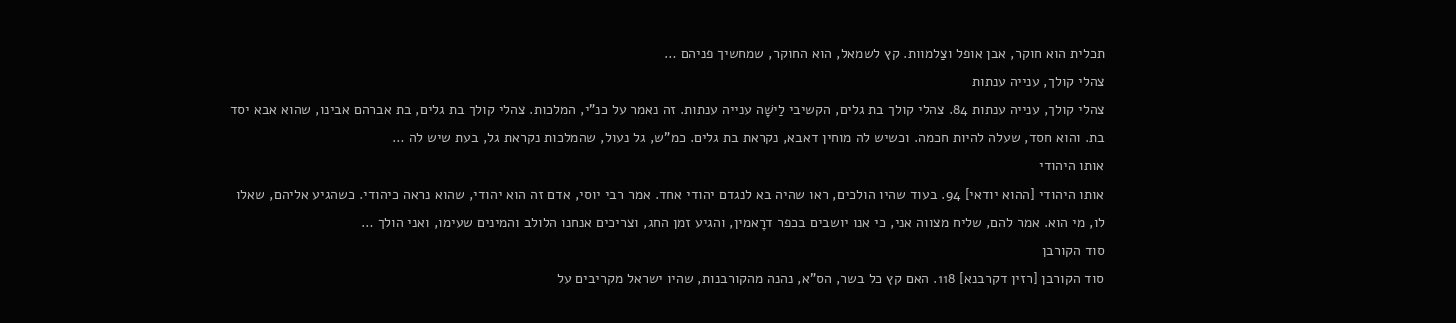תכלית הוא חוקר, אבן אופל וצַלמוות. קץ לשמאל, הוא החוקר, שמחשיך פניהם …
צהלי קולך, ענייה ענתות
צהלי קולך, ענייה ענתות 84. צהלי קולך בת גלים, הקשיבי לַישָׁה ענייה ענתות. זה נאמר על כנ"י, המלכות. צהלי קולך בת גלים, בת אברהם אבינו, שהוא אבא יסד בת. והוא חסד, שעלה להיות חכמה. וכשיש לה מוחין דאבא, נקראת בת גלים. כמ"ש, גל נעול, שהמלכות נקראת גל, בעת שיש לה …
אותו היהודי
אותו היהודי [ההוא יודאי] 94. בעוד שהיו הולכים, ראו שהיה בא לנגדם יהודי אחד. אמר רבי יוסי, אדם זה הוא יהודי, שהוא נראה כיהודי. כשהגיע אליהם, שאלו לו, מי הוא. אמר להם, שליח מצווה אני, כי אנו יושבים בכפר דרָאמין, והגיע זמן החג, וצריכים אנחנו הלולב והמינים שעימו, ואני הולך …
סוד הקורבן
סוד הקורבן [רזין דקרבנא] 118. האם קץ כל בשר, הס"א, נהנה מהקורבנות, שהיו ישראל מקריבים על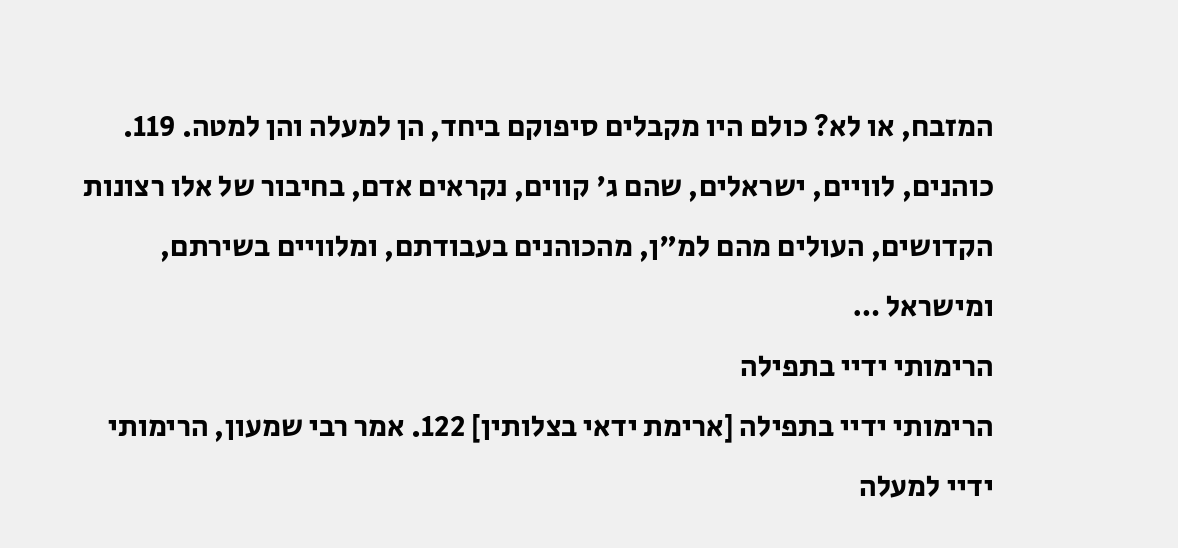המזבח, או לא? כולם היו מקבלים סיפוקם ביחד, הן למעלה והן למטה. 119. כוהנים, לוויים, ישראלים, שהם ג' קווים, נקראים אדם, בחיבור של אלו רצונות הקדושים, העולים מהם למ"ן, מהכוהנים בעבודתם, ומלוויים בשירתם, ומישראל …
הרימותי ידיי בתפילה
הרימותי ידיי בתפילה [ארימת ידאי בצלותין] 122. אמר רבי שמעון, הרימותי ידיי למעלה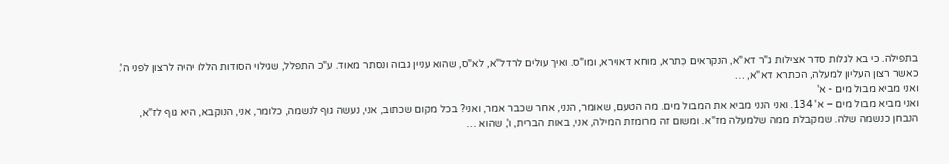בתפילה. כי בא לגלות סדר אצילות ג"ר דא"א, הנקראים כִּתרא, מוחא דאוירא, ומו"ס. ואיך עולים לרדל"א, לא"ס, שהוא עניין גבוה ונסתר מאוד. ע"כ התפלל, שגילוי הסודות הללו יהיה לרצון לפני ה'. כאשר רצון העליון למעלה, הכתרא דא"א, …
ואני מביא מבול מים - א'
ואני מביא מבול מים – א' 134. ואני הנני מביא את המבול מים. מה הטעם, שאומר, הנני, אחר שכבר אמר, ואני? בכל מקום שכתוב, אני, נעשה גוף לנשמה, כלומר, אני, הנוקבא, היא גוף לז"א, הנבחן כנשמה שלה. שמקבלת ממה שלמעלה מז"א. ומשום זה מרומזת המילה, אני, באות הברית, ו', שהוא …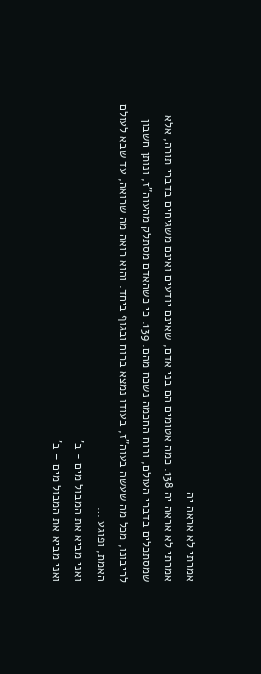אמרתי לא אראה יה
אמרתי לא אראה יה 138. כמה אטומים הם בני אדם, שאינם יודעים ואינם משגיחים בדברי תורה, אלא שמסתכלים בדברי העולם, ורוח החכמה נשכח מהם. 139. כי כשהאדם מסתלק מהעוה"ז, ונותן חשבון לריבונו, מכל מה שעשה בעוה"ז, בעודו נמצא ברוח ובגוף ביחד. והוא רואה מה שרואה, עד שבא לעולם האמת, ופוגע …
ואני מביא את המבול מים - ב'
ואני מביא את המבול מים – ב'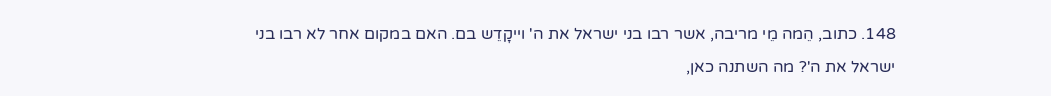148. כתוב, הֵמה מֵי מריבה, אשר רבו בני ישראל את ה' וייקָדֵש בם. האם במקום אחר לא רבו בני ישראל את ה'? מה השתנה כאן,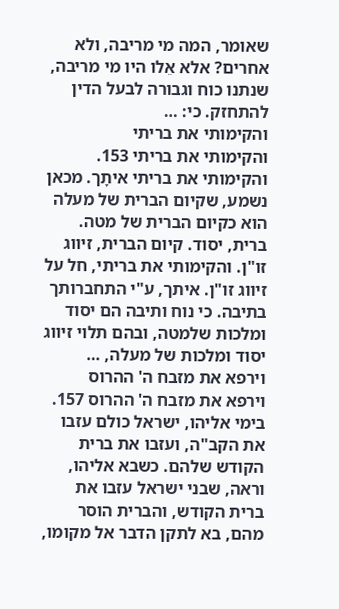שאומר, המה מי מריבה, ולא אחרים? אלא אֵלו היו מי מריבה, שנתנו כוח וגבורה לבעל הדין להתחזק. כי: …
והקימותי את בריתי
והקימותי את בריתי 153. והקימותי את בריתי איתָך. מכאן נשמע, שקיום הברית של מעלה הוא כקיום הברית של מטה. ברית, יסוד. קיום הברית, זיווג זו"ן. והקימותי את בריתי, חל על זיווג זו"ן. איתך, ע"י התחברותך בתיבה. כי נוח ותיבה הם יסוד ומלכות שלמטה, ובהם תלוי זיווג יסוד ומלכות של מעלה, …
וירפא את מזבח ה' ההרוס
וירפא את מזבח ה' ההרוס 157. בימי אליהו, ישראל כולם עזבו את הקב"ה, ועזבו את ברית הקודש שלהם. כשבא אליהו, וראה, שבני ישראל עזבו את ברית הקודש, והברית הוסר מהם, בא לתקן הדבר אל מקומו,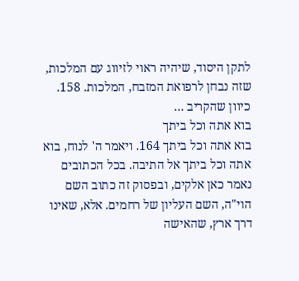לתקן היסוד, שיהיה ראוי לזיווג עם המלכות, שזה נבחן לרפואת המזבח, המלכות. 158. כיוון שהקריב …
בוא אתה וכל ביתך
בוא אתה וכל ביתך 164. ויאמר ה' לנוח, בוא אתה וכל ביתך אל התיבה. בכל הכתובים נאמר כאן אלקים, ובפסוק זה כתוב השם הוי"ה, השם העליון של רחמים. אלא, שאינו דרך ארץ, שהאישה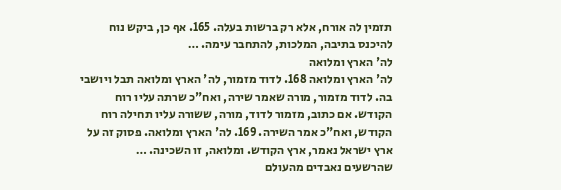תזמין לה אורח, אלא רק ברשות בעלה. 165. אף כן, ביקש נוח להיכנס בתיבה, המלכות, להתחבר עימה. …
לה' הארץ ומלואה
לה' הארץ ומלואה 168. לדוד מזמור, לה' הארץ ומלואה תבל ויושבי בה. לדוד מזמור, מורה שאמר שירה, ואח"כ שרתה עליו רוח הקודש. אם כתוב, מזמור לדוד, מורה, ששורה עליו תחילה רוח הקודש, ואח"כ אמר השירה. 169. לה' הארץ ומלואה. פסוק זה על ארץ ישראל נאמר, ארץ הקודש. ומלואה, זו השכינה. …
שהרשעים נאבדים מהעולם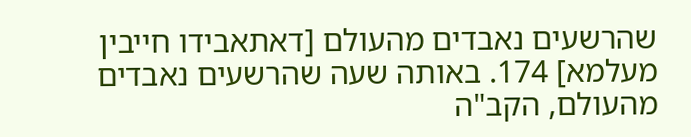שהרשעים נאבדים מהעולם [דאתאבידו חייבין מעלמא] 174. באותה שעה שהרשעים נאבדים מהעולם, הקב"ה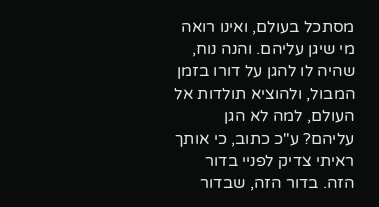מסתכל בעולם, ואינו רואה מי שיגן עליהם. והנה נוח, שהיה לו להגן על דורו בזמן המבול, ולהוציא תולדות אל העולם, למה לא הגן עליהם? ע"כ כתוב, כי אותך ראיתי צדיק לפניי בדור הזה. בדור הזה, שבדור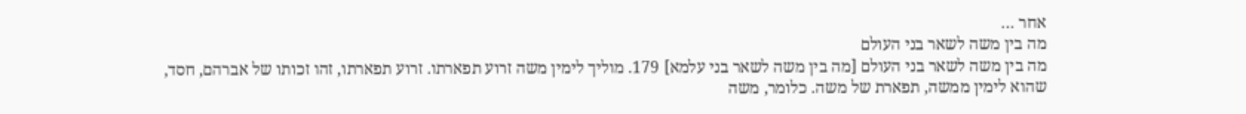אחר …
מה בין משה לשאר בני העולם
מה בין משה לשאר בני העולם [מה בין משה לשאר בני עלמא] 179. מוליך לימין משה זרוע תפארתו. זרוע תפארתו, זהו זכותו של אברהם, חסד, שהוא לימין ממשה, תפארת של משה. כלומר, משה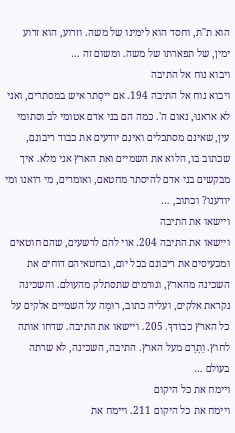הוא ת"ת, וחסד הוא לימינו של משה. וזרוע, הוא זרוע ימין, של תפארתו של משה. ומשום זה …
ויבוא נוח אל התיבה
ויבוא נוח אל התיבה 194. אם ייסָתר איש במסתרים, ואני לא אראנוּ, נאום ה'. כמה הם בני אדם אטומי לב וסתומי עין, שאינם מסתכלים ואינם יודעים את כבוד ריבונם, שכתוב בו, הלוא את השמיים ואת הארץ אני מלא. איך מבקשים בני אדם להיסתר מחטאם, ואומרים, מי רואנו ומי יודענו? וכתוב, …
ויישאו את התיבה
ויישאו את התיבה 204. אוי להם לרשעים, שהם חוטאים ומכעיסים את ריבונם בכל יום, ובחטאיהם דוחים את השכינה מהארץ, וגורמים שתסתלק מהעולם. והשכינה נקראת אלקים, ועליה כתוב, רוּמָה על השמיים אלקים על כל הארץ כבודךָ. 205. ויישאו את התיבה. שדחו אותה לחוץ. וַתָרָם מעל הארץ. התיבה, השכינה, לא שרתה בעולם …
ויימח את כל היקום
ויימח את כל היקום 211. ויימח את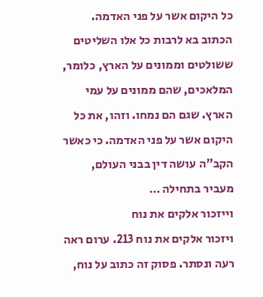כל היקום אשר על פני האדמה. הכתוב בא לרבות כל אלו השליטים ששולטים וממונים על הארץ, כלומר, המלאכים, שהם ממונים על עמי הארץ. שגם הם נמחו. וזהו, את כל היקום אשר על פני האדמה. כי כאשר הקב"ה עושה דין בבני העולם, מעביר בתחילה …
וייזכור אלקים את נוח
ויזכור אלקים את נוח 213. ערום ראה רעה ונסתר. פסוק זה כתוב על נוח,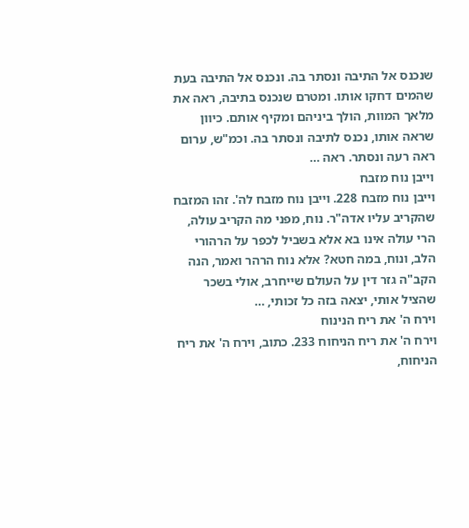שנכנס אל התיבה ונסתר בה. ונכנס אל התיבה בעת שהמים דחקו אותו. ומטרם שנכנס בתיבה, ראה את מלאך המוות, הולך ביניהם ומקיף אותם. כיוון שראה אותו, נכנס לתיבה ונסתר בה. וכמ"ש, ערום ראה רעה ונסתר. ראה …
וייבן נוח מזבח
וייבן נוח מזבח 228. וייבן נוח מזבח לה'. זהו המזבח שהקריב עליו אדה"ר. נוח, מפני מה הקריב עולה, הרי עולה אינו בא אלא בשביל לכפר על הרהורי הלב, ונוח, במה חטא? אלא נוח הרהר ואמר, הנה הקב"ה גזר דין על העולם שייחרב, אולי בשכר שהציל אותי, יצאה בזה כל זכותי, …
וירח ה' את ריח הנינוח
וירח ה' את ריח הניחוח 233. כתוב, וירח ה' את ריח הניחוח,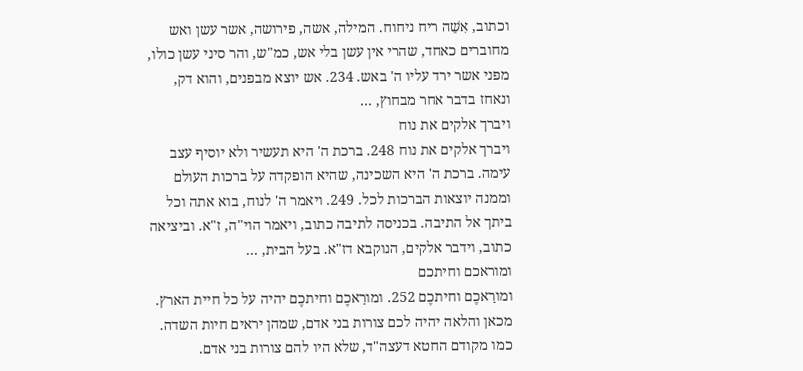וכתוב, אִשֵׁה ריח ניחוח. המילה, אשה, פירושה, אשר עשן ואש מחוברים כאחד, שהרי אין עשן בלי אש, כמ"ש, והר סיני עשן כולו, מפני אשר ירד עליו ה' באש. 234. אש יוצא מבפנים, והוא דק, ונאחז בדבר אחר מבחוץ, …
ויברך אלקים את נוח
ויברך אלקים את נוח 248. ברכת ה' היא תעשיר ולא יוסיף עצב עימה. ברכת ה' היא השכינה, שהיא הופקדה על ברכות העולם וממנה יוצאות הברכות לכל. 249. ויאמר ה' לנוח, בוא אתה וכל ביתך אל התיבה. בכניסה לתיבה כתוב, ויאמר הוי"ה, ז"א. וביציאה כתוב, וידבר אלקים, הנוקבא דז"א. בעל הבית, …
ומוראכם וחיתכם
ומורַאכֶם וחיתכֶם 252. ומורַאכֶם וחיתכֶם יהיה על כל חיית הארץ. מכאן והלאה יהיה לכם צורות בני אדם, שמהן יראים חיות השדה. כמו מקודם החטא דעצה"ד, שלא היו להם צורות בני אדם.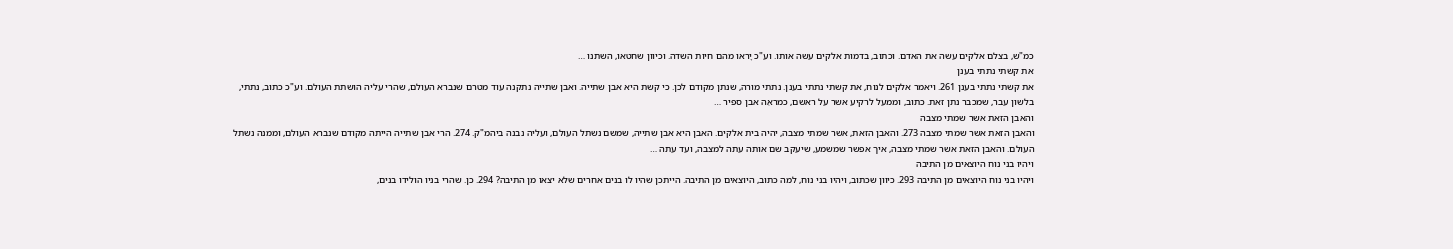כמ"ש, בצלם אלקים עשה את האדם. וכתוב, בדמות אלקים עשה אותו. וע"כ יָראו מהם חיות השדה. וכיוון שחטאו, השתנו …
את קשתי נתתי בענן
את קשתי נתתי בענן 261. ויאמר אלקים לנוח, את קשתי נתתי בענן. נתתי מורה, שנתן מקודם לכן. כי קשת היא אבן שתייה. ואבן שתייה נתקנה עוד מטרם שנברא העולם, שהרי עליה הושתת העולם. וע"כ כתוב, נתתי, בלשון עבר, שמכבר נתן זאת. כתוב, וממעל לרקיע אשר על ראשם, כמראֵה אבן ספיר …
והאבן הזאת אשר שמתי מצבה
והאבן הזאת אשר שמתי מצבה 273. והאבן הזאת, אשר שמתי מצבה, יהיה בית אלקים. האבן היא אבן שתייה, שמשם נשתל העולם, ועליה נבנה ביהמ"ק. 274. הרי אבן שתייה הייתה מקודם שנברא העולם, וממנה נשתל העולם. והאבן הזאת אשר שמתי מצבה, איך אפשר שמשמע, שיעקב שם אותה עתה למצבה, ועד עתה …
ויהיו בני נוח היוצאים מן התיבה
ויהיו בני נוח היוצאים מן התיבה 293. כיוון שכתוב, ויהיו בני נוח, למה כתוב, היוצאים מן התיבה. הייתכן שהיו לו בנים אחרים שלא יצאו מן התיבה? 294. כן. שהרי בניו הולידו בנים,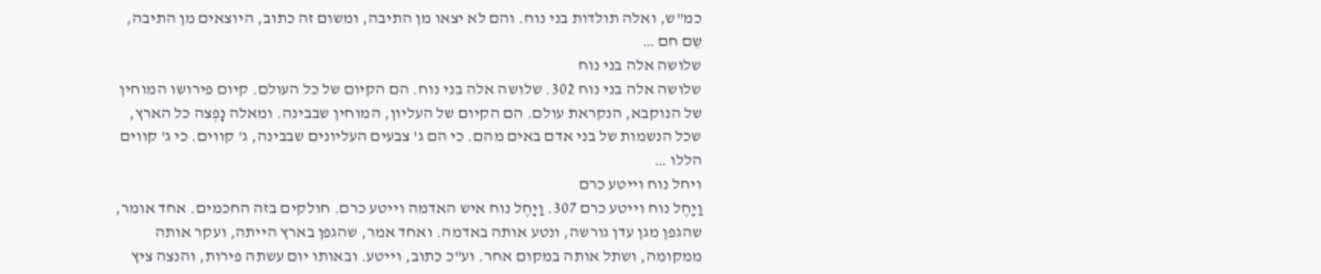כמ"ש, ואלה תולדות בני נוח. והם לא יצאו מן התיבה, ומשום זה כתוב, היוצאים מן התיבה, שֵם חם …
שלושה אלה בני נוח
שלושה אלה בני נוח 302. שלושה אלה בני נוח. הם הקיום של כל העולם. קיום פירושו המוחין של הנוקבא, הנקראת עולם. הם הקיום של העליון, המוחין שבבינה. ומאלה נָפְצה כל הארץ, שכל הנשמות של בני אדם באים מהם. כי הם ג' צבעים העליונים שבבינה, ג' קווים. כי ג' קווים הללו …
ויחל נוח וייטע כרם
וַיָחֶל נוח וייטע כרם 307. וַיָחֶל נוח איש האדמה וייטע כרם. חולקים בזה החכמים. אחד אומר, שהגפן מגן עדן גורשה, ונטע אותה באדמה. ואחד אמר, שהגפן בארץ הייתה, ועקר אותה ממקומה, ושתל אותה במקום אחר. וע"כ כתוב, וייטע. ובאותו יום עשתה פירות, והנצה ציץ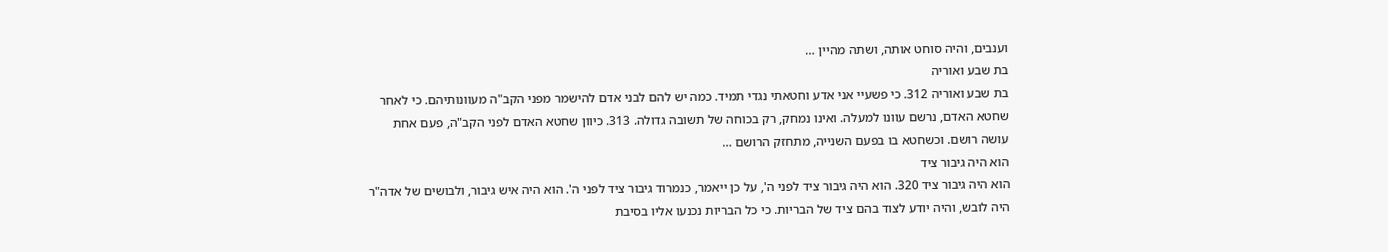וענבים, והיה סוחט אותה, ושתה מהיין …
בת שבע ואוריה
בת שבע ואוריה 312. כי פשעיי אני אדע וחטאתי נגדי תמיד. כמה יש להם לבני אדם להישמר מפני הקב"ה מעוונותיהם. כי לאחר שחטא האדם, נרשם עוונו למעלה. ואינו נמחק, רק בכוחה של תשובה גדולה. 313. כיוון שחטא האדם לפני הקב"ה, פעם אחת עושה רושם. וכשחטא בו בפעם השנייה, מתחזק הרושם …
הוא היה גיבור ציד
הוא היה גיבור ציד 320. הוא היה גיבור ציד לפני ה', על כן ייאמר, כנמרוד גיבור ציד לפני ה'. הוא היה איש גיבור, ולבושים של אדה"ר היה לובש, והיה יודע לצוד בהם ציד של הבריות. כי כל הבריות נכנעו אליו בסיבת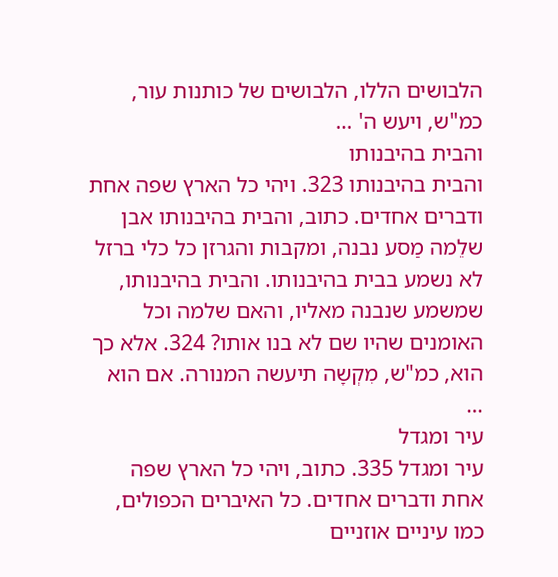הלבושים הללו, הלבושים של כותנות עור, כמ"ש, ויעש ה' …
והבית בהיבנותו
והבית בהיבנותו 323. ויהי כל הארץ שפה אחת ודברים אחדים. כתוב, והבית בהיבנותו אבן שלֵמה מַסע נבנה, ומקבות והגרזן כל כלי ברזל לא נשמע בבית בהיבנותו. והבית בהיבנותו, שמשמע שנבנה מאליו, והאם שלמה וכל האומנים שהיו שם לא בנו אותו? 324. אלא כך הוא, כמ"ש, מִקְשָה תיעשה המנורה. אם הוא …
עיר ומגדל
עיר ומגדל 335. כתוב, ויהי כל הארץ שפה אחת ודברים אחדים. כל האיברים הכפולים, כמו עיניים אוזניים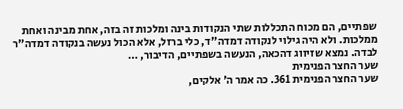שפתיים, הם מכוח התכללות שתי הנקודות בינה ומלכות זה בזה, אחת מבינה ואחת ממלכות. ולא היה גילוי לנקודה דמדה"ד, כלי ברזל, אלא הכול נעשה בנקודה דמדה"ר לבדה. נמצא שזיווג דהכאה, הנעשה בשפתיים, הדיבור, …
שער החצר הפנימית
שער החצר הפנימית 361. כה אמר ה' אלקים,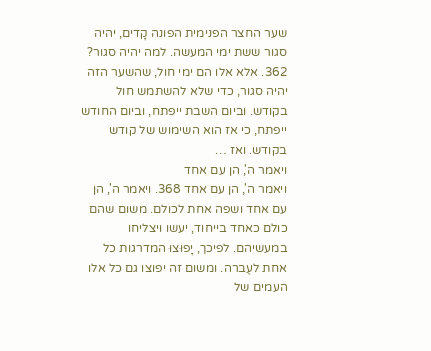שער החצר הפנימית הפונה קָדים, יהיה סגור ששת ימי המעשה. למה יהיה סגור? 362. אלא אלו הם ימי חול, שהשער הזה יהיה סגור, כדי שלא להשתמש חול בקודש. וביום השבת ייפתח, וביום החודש ייפתח, כי אז הוא השימוש של קודש בקודש. ואז …
ויאמר ה', הן עם אחד
ויאמר ה', הן עם אחד 368. ויאמר ה', הן עם אחד ושפה אחת לכולם. משום שהם כולם כאחד בייחוד, יעשו ויצליחו במעשיהם. לפיכך, יָפוּצוּ המדרגות כל אחת לעֶברה. ומשום זה יפוצו גם כל אלו העמים של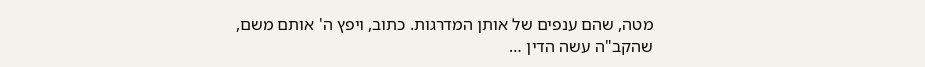מטה, שהם ענפים של אותן המדרגות. כתוב, ויפץ ה' אותם משם, שהקב"ה עשה הדין …